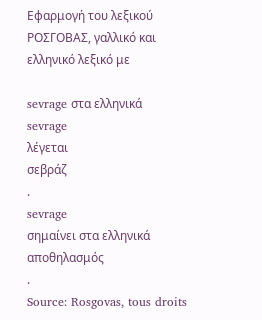Εφαρμογή του λεξικού ΡΟΣΓΟΒΑΣ, γαλλικό και ελληνικό λεξικό με

sevrage στα ελληνικά
sevrage
λέγεται
σεβράζ
.
sevrage
σημαίνει στα ελληνικά
αποθηλασμός
.
Source: Rosgovas, tous droits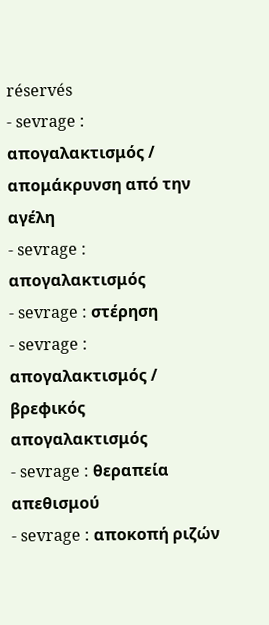réservés
- sevrage : απογαλακτισμός / απομάκρυνση από την αγέλη
- sevrage : απογαλακτισμός
- sevrage : στέρηση
- sevrage : απογαλακτισμός / βρεφικός απογαλακτισμός
- sevrage : θεραπεία απεθισμού
- sevrage : αποκοπή ριζών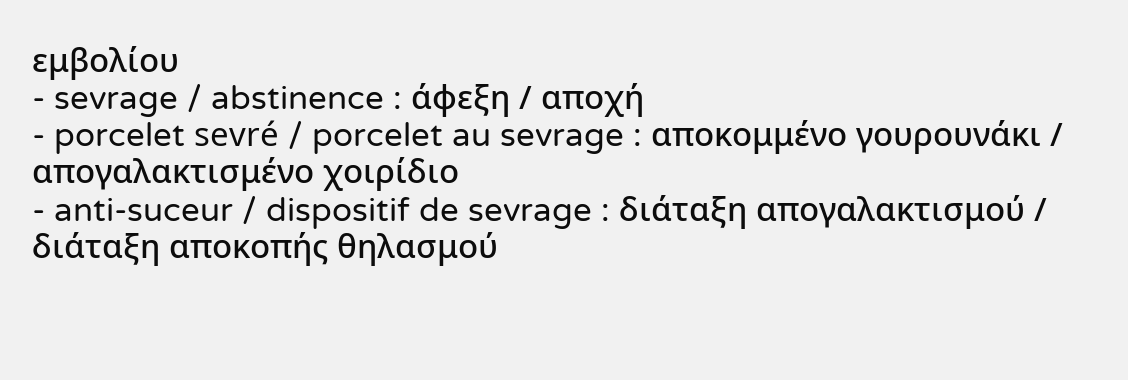εμβολίου
- sevrage / abstinence : άφεξη / αποχή
- porcelet sevré / porcelet au sevrage : αποκομμένο γουρουνάκι / απογαλακτισμένο χοιρίδιο
- anti-suceur / dispositif de sevrage : διάταξη απογαλακτισμού / διάταξη αποκοπής θηλασμού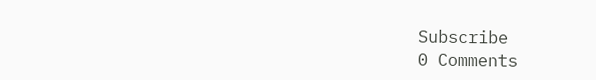Subscribe
0 Comments